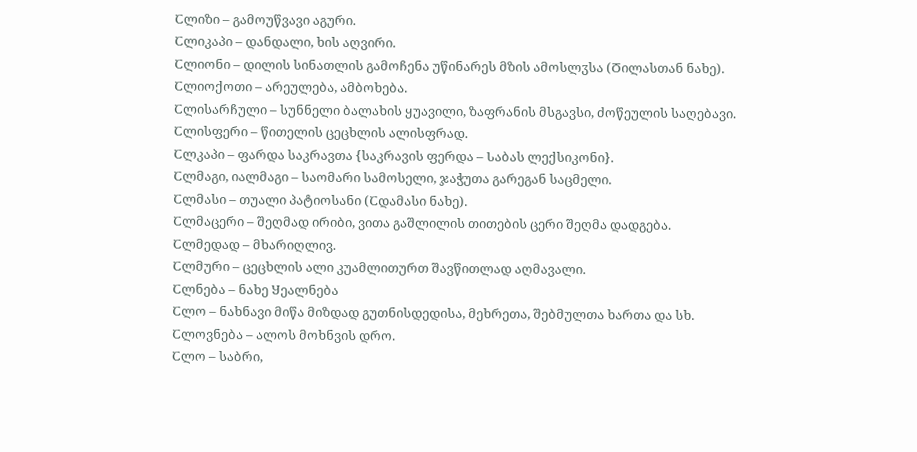Ⴀლიზი – გამოუწვავი აგური.
Ⴀლიკაპი – დანდალი, ხის აღვირი.
Ⴀლიონი – დილის სინათლის გამოჩენა უწინარეს მზის ამოსლჳსა (Ⴃილასთან ნახე).
Ⴀლიოქოთი – არეულება, ამბოხება.
Ⴀლისარჩული – სუნნელი ბალახის ყუავილი, ზაფრანის მსგავსი, ძოწეულის საღებავი.
Ⴀლისფერი – წითელის ცეცხლის ალისფრად.
Ⴀლკაპი – ფარდა საკრავთა {საკრავის ფერდა – Ⴑაბას ლექსიკონი}.
Ⴀლმაგი, იალმაგი – საომარი სამოსელი, ჯაჭუთა გარეგან საცმელი.
Ⴀლმასი – თუალი პატიოსანი (Ⴀდამასი ნახე).
Ⴀლმაცერი – შეღმად ირიბი, ვითა გაშლილის თითების ცერი შეღმა დადგება.
Ⴀლმედად – მხარიღლივ.
Ⴀლმური – ცეცხლის ალი კუამლითურთ შავწითლად აღმავალი.
Ⴀლნება – ნახე Ⴘეალნება
Ⴀლო – ნახნავი მიწა მიზდად გუთნისდედისა, მეხრეთა, შებმულთა ხართა და სხ.
Ⴀლოვნება – ალოს მოხნვის დრო.
Ⴀლო – საბრი,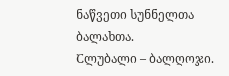ნაწვეთი სუნნელთა ბალახთა.
Ⴀლუბალი – ბალღოჯი.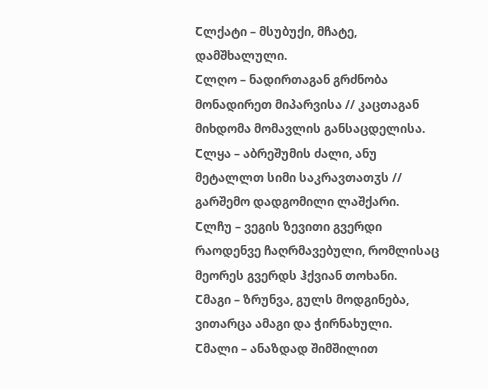Ⴀლქატი – მსუბუქი, მჩატე, დამშხალული.
Ⴀლღო – ნადირთაგან გრძნობა მონადირეთ მიპარვისა // კაცთაგან მიხდომა მომავლის განსაცდელისა.
Ⴀლყა – აბრეშუმის ძალი, ანუ მეტალლთ სიმი საკრავთათჳს // გარშემო დადგომილი ლაშქარი.
Ⴀლჩუ – ვეგის ზევითი გვერდი რაოდენვე ჩაღრმავებული, რომლისაც მეორეს გვერდს ჰქვიან თოხანი.
Ⴀმაგი – ზრუნვა, გულს მოდგინება, ვითარცა ამაგი და ჭირნახული.
Ⴀმალი – ანაზდად შიმშილით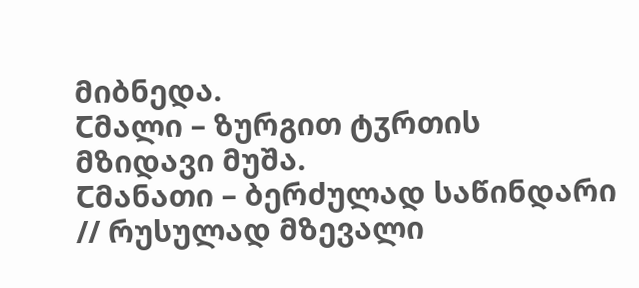მიბნედა.
Ⴀმალი – ზურგით ტჳრთის მზიდავი მუშა.
Ⴀმანათი – ბერძულად საწინდარი // რუსულად მზევალი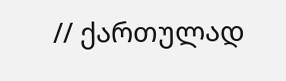// ქართულად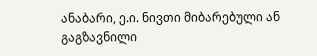ანაბარი, ე.ი. ნივთი მიბარებული ან გაგზავნილი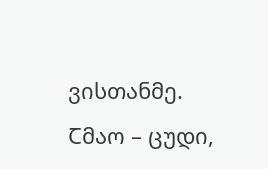ვისთანმე.
Ⴀმაო – ცუდი,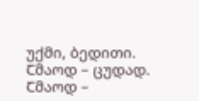უქმი, ბედითი.
Ⴀმაოდ – ცუდად.
Ⴀმაოდ –